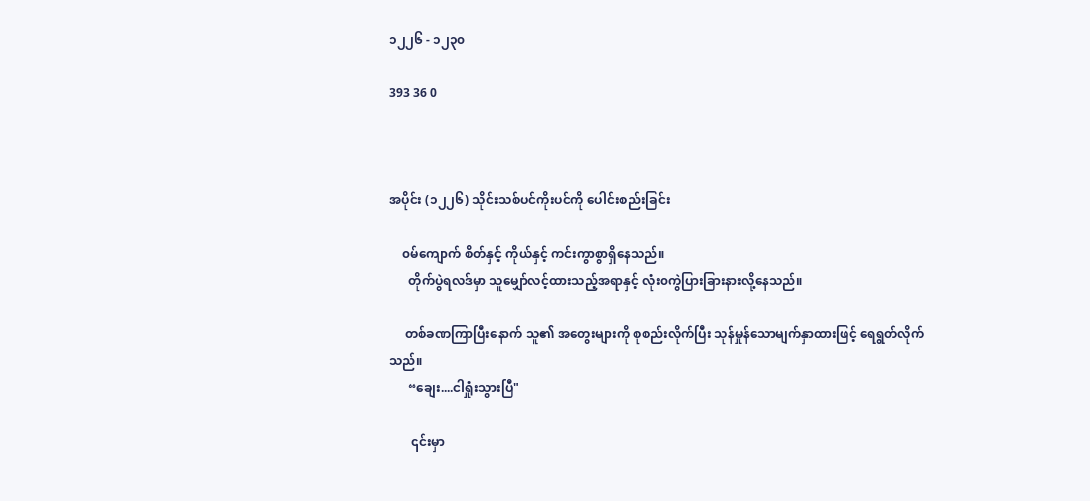၁၂၂၆ - ၁၂၃၀

393 36 0



အပိုင်း (၁၂၂၆) သိုင်းသစ်ပင်ကိုးပင်ကို ပေါင်းစည်းခြင်း

    ၀မ်ကျောက် စိတ်နှင့် ကိုယ်နှင့် ကင်းကွာစွာရှိနေသည်။
      တိုက်ပွဲရလဒ်မှာ သူမျှော်လင့်ထားသည့်အရာနှင့် လုံး၀ကွဲပြားခြားနားလို့နေသည်။

     တစ်ခဏကြာပြီးနောက် သူ၏ အတွေးများကို စုစည်းလိုက်ပြီး သုန်မှုန်သောမျက်နှာထားဖြင့် ရေရွတ်လိုက်သည်။
      “ချေး....ငါရှုံးသွားပြီ"

       ၎င်းမှာ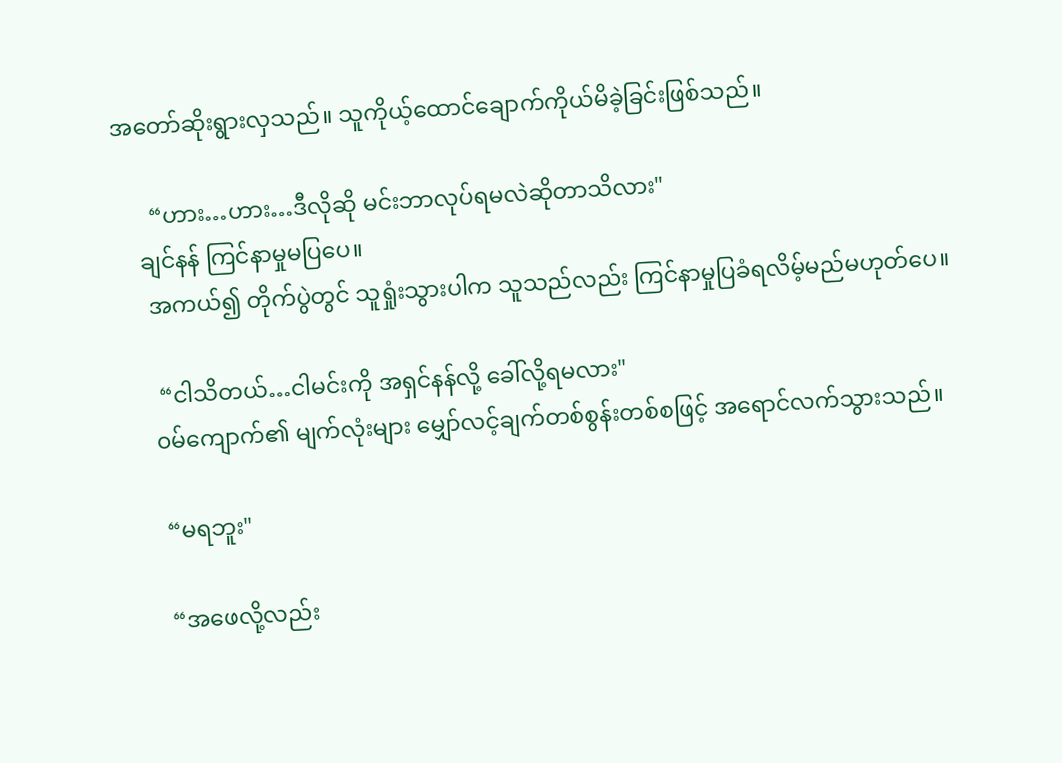အတော်ဆိုးရွားလှသည်။ သူကိုယ့်ထောင်ချောက်ကိုယ်မိခဲ့ခြင်းဖြစ်သည်။

      “ဟား…ဟား…ဒီလိုဆို မင်းဘာလုပ်ရမလဲဆိုတာသိလား"
    ချင်နန် ကြင်နာမှုမပြပေ။
     အကယ်၍ တိုက်ပွဲတွင် သူရှုံးသွားပါက သူသည်လည်း ကြင်နာမှုပြခံရလိမ့်မည်မဟုတ်ပေ။

      “ငါသိတယ်…ငါမင်းကို အရှင်နန်လို့ ခေါ်လို့ရမလား"
     ၀မ်ကျောက်၏ မျက်လုံးများ မျှော်လင့်ချက်တစ်စွန်းတစ်စဖြင့် အရောင်လက်သွားသည်။

      “မရဘူး"

      “အဖေလို့လည်း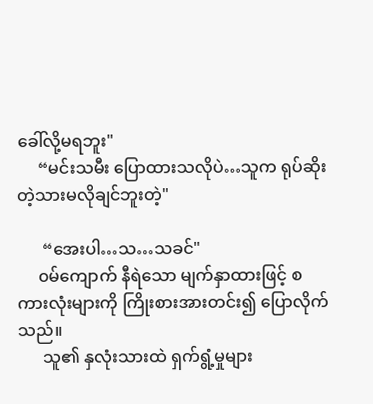ခေါ်လို့မရဘူး"
     “မင်းသမီး ပြောထားသလိုပဲ…သူက ရုပ်ဆိုးတဲ့သားမလိုချင်ဘူးတဲ့"

      “အေးပါ…သ…သခင်"
     ၀မ်ကျောက် နီရဲသော မျက်နှာထားဖြင့် စကားလုံးများကို ကြိုးစားအားတင်း၍ ပြောလိုက်သည်။
      သူ၏ နှလုံးသားထဲ ရှက်ရွံ့မှုများ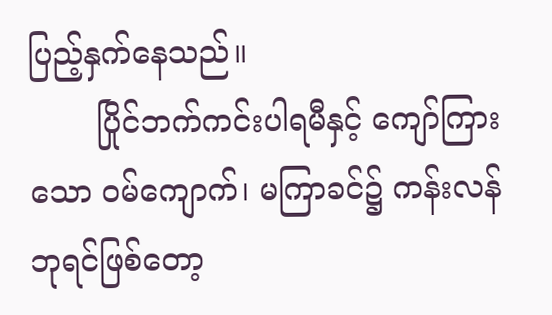ပြည့်နှက်နေသည်။
       ပြိုင်ဘက်ကင်းပါရမီနှင့် ကျော်ကြားသော ၀မ်ကျောက်၊ မကြာခင်၌ ကန်းလန်ဘုရင်ဖြစ်တော့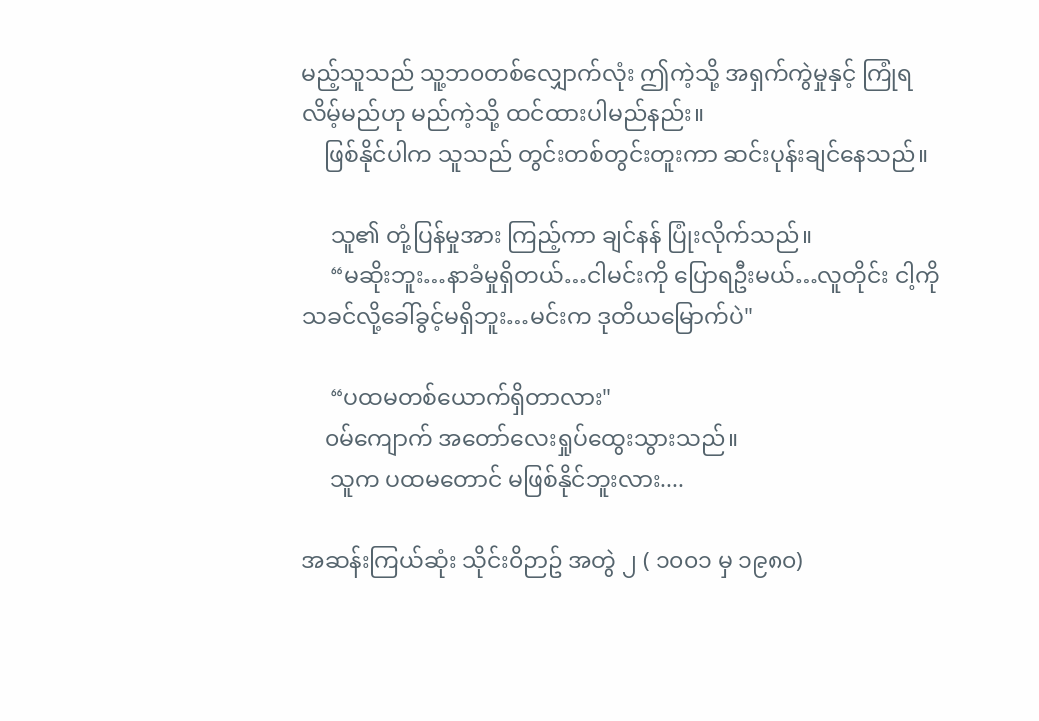မည့်သူသည် သူ့ဘ၀တစ်လျှောက်လုံး ဤကဲ့သို့ အရှက်ကွဲမှုနှင့် ကြုံရလိမ့်မည်ဟု မည်ကဲ့သို့ ထင်ထားပါမည်နည်း။
    ဖြစ်နိုင်ပါက သူသည် တွင်းတစ်တွင်းတူးကာ ဆင်းပုန်းချင်နေသည်။

     သူ၏ တုံ့ပြန်မှုအား ကြည့်ကာ ချင်နန် ပြုံးလိုက်သည်။
     “မဆိုးဘူး…နာခံမှုရှိတယ်…ငါမင်းကို ပြောရဦးမယ်…လူတိုင်း ငါ့ကို သခင်လို့ခေါ်ခွင့်မရှိဘူး…မင်းက ဒုတိယမြောက်ပဲ"

     “ပထမတစ်ယောက်ရှိတာလား"
    ၀မ်ကျောက် အတော်လေးရှုပ်ထွေးသွားသည်။
     သူက ပထမတောင် မဖြစ်နိုင်ဘူးလား....

အဆန်းကြယ်ဆုံး သိုင်း၀ိဉာဥ် အတွဲ ၂ ( ၁၀၀၁ မှ ၁၉၈၀)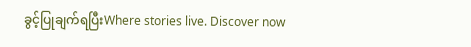ခွင့်ပြုချက်ရပြီးWhere stories live. Discover now